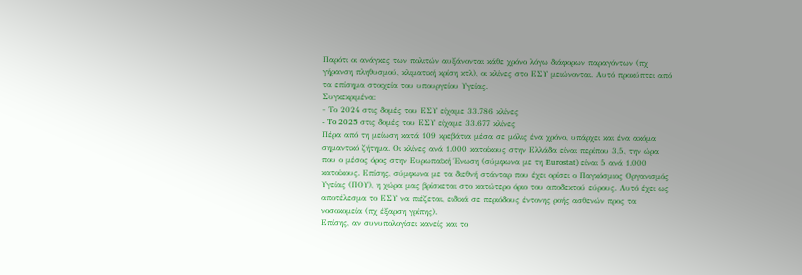Παρότι οι ανάγκες των πολιτών αυξάνονται κάθε χρόνο λόγω διάφορων παραγόντων (πχ γήρανση πληθυσμού, κλιματική κρίση κτλ), οι κλίνες στο ΕΣΥ μειώνονται. Αυτό προκύπτει από τα επίσημα στοιχεία του υπουργείου Υγείας.
Συγκεκριμένα:
- Το 2024 στις δομές του ΕΣΥ είχαμε 33.786 κλίνες
- To 2025 στις δομές του ΕΣΥ είχαμε 33.677 κλίνες
Πέρα από τη μείωση κατά 109 κρεβάτια μέσα σε μόλις ένα χρόνο, υπάρχει και ένα ακόμα σημαντικό ζήτημα. Οι κλίνες ανά 1.000 κατοίκους στην Ελλάδα είναι περίπου 3,5, την ώρα που ο μέσος όρος στην Ευρωπαϊκή Ένωση (σύμφωνα με τη Eurostat) είναι 5 ανά 1.000 κατοίκους. Επίσης, σύμφωνα με τα διεθνή στάνταρ που έχει ορίσει ο Παγκόσμιος Οργανισμός Υγείας (ΠΟΥ), η χώρα μας βρίσκεται στο κατώτερο όριο του αποδεκτού εύρους. Αυτό έχει ως αποτέλεσμα το ΕΣΥ να πιέζεται, ειδικά σε περιόδους έντονης ροής ασθενών προς τα νοσοκομεία (πχ έξαρση γρίπης).
Επίσης, αν συνυπολογίσει κανείς και το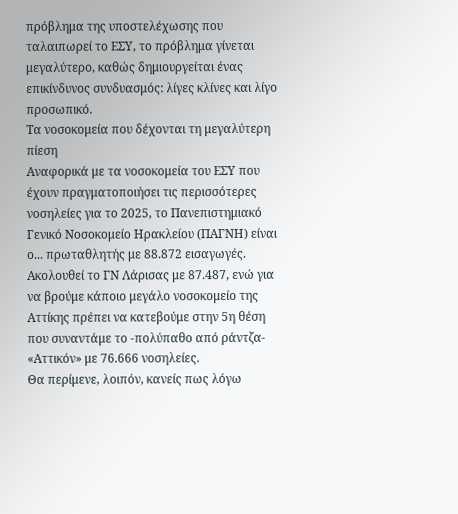πρόβλημα της υποστελέχωσης που ταλαιπωρεί το ΕΣΥ, το πρόβλημα γίνεται μεγαλύτερο, καθώς δημιουργείται ένας επικίνδυνος συνδυασμός: λίγες κλίνες και λίγο προσωπικό.
Τα νοσοκομεία που δέχονται τη μεγαλύτερη πίεση
Αναφορικά με τα νοσοκομεία του ΕΣΥ που έχουν πραγματοποιήσει τις περισσότερες νοσηλείες για το 2025, το Πανεπιστημιακό Γενικό Νοσοκομείο Ηρακλείου (ΠΑΓΝΗ) είναι ο... πρωταθλητής με 88.872 εισαγωγές. Ακολουθεί το ΓΝ Λάρισας με 87.487, ενώ για να βρούμε κάποιο μεγάλο νοσοκομείο της Αττίκης πρέπει να κατεβούμε στην 5η θέση που συναντάμε το -πολύπαθο από ράντζα- «Αττικόν» με 76.666 νοσηλείες.
Θα περίμενε, λοιπόν, κανείς πως λόγω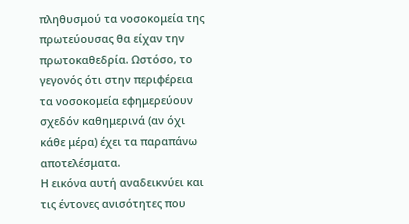πληθυσμού τα νοσοκομεία της πρωτεύουσας θα είχαν την πρωτοκαθεδρία. Ωστόσο, το γεγονός ότι στην περιφέρεια τα νοσοκομεία εφημερεύουν σχεδόν καθημερινά (αν όχι κάθε μέρα) έχει τα παραπάνω αποτελέσματα.
Η εικόνα αυτή αναδεικνύει και τις έντονες ανισότητες που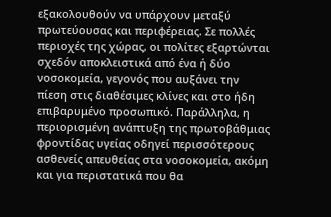εξακολουθούν να υπάρχουν μεταξύ πρωτεύουσας και περιφέρειας. Σε πολλές περιοχές της χώρας, οι πολίτες εξαρτώνται σχεδόν αποκλειστικά από ένα ή δύο νοσοκομεία, γεγονός που αυξάνει την πίεση στις διαθέσιμες κλίνες και στο ήδη επιβαρυμένο προσωπικό. Παράλληλα, η περιορισμένη ανάπτυξη της πρωτοβάθμιας φροντίδας υγείας οδηγεί περισσότερους ασθενείς απευθείας στα νοσοκομεία, ακόμη και για περιστατικά που θα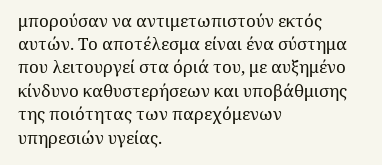μπορούσαν να αντιμετωπιστούν εκτός αυτών. Το αποτέλεσμα είναι ένα σύστημα που λειτουργεί στα όριά του, με αυξημένο κίνδυνο καθυστερήσεων και υποβάθμισης της ποιότητας των παρεχόμενων υπηρεσιών υγείας.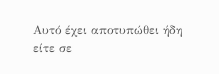Αυτό έχει αποτυπώθει ήδη είτε σε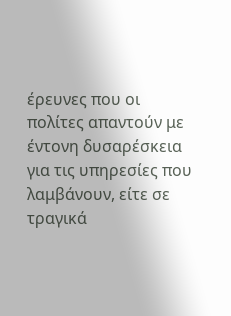έρευνες που οι πολίτες απαντούν με έντονη δυσαρέσκεια για τις υπηρεσίες που λαμβάνουν, είτε σε τραγικά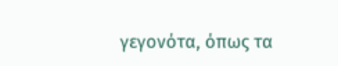γεγονότα, όπως τα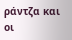ράντζα και οι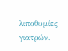λιποθυμίες γιατρών.